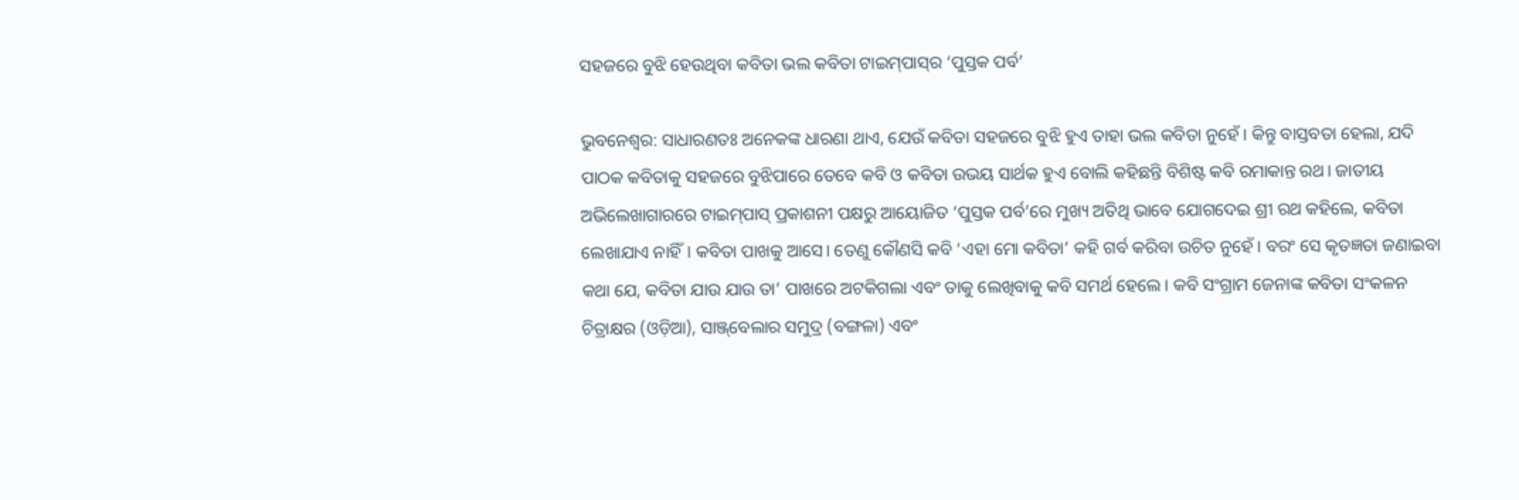ସହଜରେ ବୁଝି ହେଉଥିବା କବିତା ଭଲ କବିତା ଟାଇମ୍‌ପାସ୍‌ର ‘ପୁସ୍ତକ ପର୍ବ’

ଭୁବନେଶ୍ବର: ସାଧାରଣତଃ ଅନେକଙ୍କ ଧାରଣା ଥାଏ, ଯେଉଁ କବିତା ସହଜରେ ବୁଝି ହୁଏ ତାହା ଭଲ କବିତା ନୁହେଁ। କିନ୍ତୁ ବାସ୍ତବତା ହେଲା, ଯଦି ପାଠକ କବିତାକୁ ସହଜରେ ବୁଝିପାରେ ତେବେ କବି ଓ କବିତା ଉଭୟ ସାର୍ଥକ ହୁଏ ବୋଲି କହିଛନ୍ତି ବିଶିଷ୍ଟ କବି ରମାକାନ୍ତ ରଥ। ଜାତୀୟ ଅଭିଲେଖାଗାରରେ ଟାଇମ୍‌ପାସ୍‌ ପ୍ରକାଶନୀ ପକ୍ଷରୁ ଆୟୋଜିତ ‘ପୁସ୍ତକ ପର୍ବ’ରେ ମୁଖ୍ୟ ଅତିଥି ଭାବେ ଯୋଗଦେଇ ଶ୍ରୀ ରଥ କହିଲେ, କବିତା ଲେଖାଯାଏ ନାହିଁ। କବିତା ପାଖକୁ ଆସେ। ତେଣୁ କୌଣସି କବି ‘ଏହା ମୋ କବିତା’ କହି ଗର୍ବ କରିବା ଉଚିତ ନୁହେଁ। ବରଂ ସେ କୃତଜ୍ଞତା ଜଣାଇବା କଥା ଯେ, କବିତା ଯାଉ ଯାଉ ତା’ ପାଖରେ ଅଟକିଗଲା ଏବଂ ତାକୁ ଲେଖିବାକୁ କବି ସମର୍ଥ ହେଲେ। କବି ସଂଗ୍ରାମ ଜେନାଙ୍କ କବିତା ସଂକଳନ ଚିତ୍ରାକ୍ଷର (ଓଡ଼ିଆ), ସାଞ୍ଜ୍‌ବେଲାର ସମୁଦ୍ର (ବଙ୍ଗଳା) ଏବଂ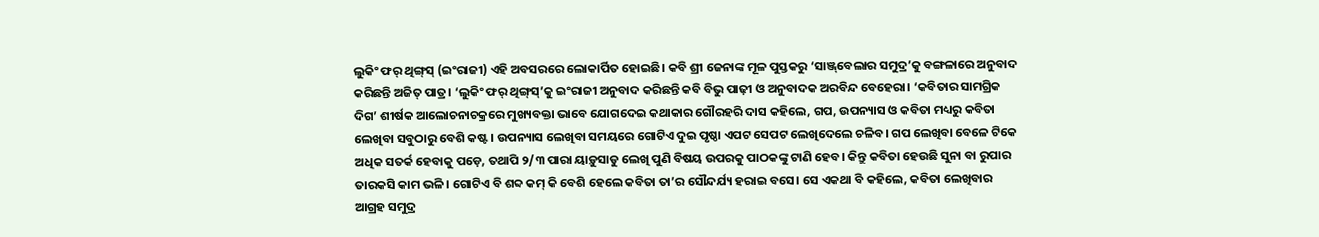ଲୁକିଂ ଫର୍‌ ଥିଙ୍ଗ୍‌ସ୍‌ (ଇଂରାଜୀ) ଏହି ଅବସରରେ ଲୋକାର୍ପିତ ହୋଇଛି। କବି ଶ୍ରୀ ଜେନାଙ୍କ ମୂଳ ପୁସ୍ତକରୁ ‘ସାଞ୍ଜ୍‌ବେଲାର ସମୁଦ୍ର’କୁ ବଙ୍ଗଳାରେ ଅନୁବାଦ କରିଛନ୍ତି ଅଜିତ୍‌ ପାତ୍ର। ‘ଲୁକିଂ ଫର୍‌ ଥିଙ୍ଗ୍‌ସ୍‌’କୁ ଇଂରାଜୀ ଅନୁବାଦ କରିଛନ୍ତି କବି ବିଭୁ ପାଢ଼ୀ ଓ ଅନୁବାଦକ ଅରବିନ୍ଦ ବେହେରା। ‘କବିତାର ସାମଗ୍ରିକ ଦିଗ’ ଶୀର୍ଷକ ଆଲୋଚନାଚକ୍ରରେ ମୁଖ୍ୟବକ୍ତା ଭାବେ ଯୋଗଦେଇ କଥାକାର ଗୌରହରି ଦାସ କହିଲେ, ଗପ, ଉପନ୍ୟାସ ଓ କବିତା ମଧ୍ୟରୁ କବିତା ଲେଖିବା ସବୁଠାରୁ ବେଶି କଷ୍ଟ। ଉପନ୍ୟାସ ଲେଖିବା ସମୟରେ ଗୋଟିଏ ଦୁଇ ପୃଷ୍ଠା ଏପଟ ସେପଟ ଲେଖିଦେଲେ ଚଳିବ। ଗପ ଲେଖିବା ବେଳେ ଟିକେ ଅଧିକ ସତର୍କ ହେବାକୁ ପଡ଼େ, ତଥାପି ୨/୩ ପାରା ୟାଡ଼ୁସାଡୁ ଲେଖି ପୁଣି ବିଷୟ ଉପରକୁ ପାଠକଙ୍କୁ ଟାଣି ହେବ। କିନ୍ତୁ କବିତା ହେଉଛି ସୁନା ବା ରୁପାର ତାରକସି କାମ ଭଳି। ଗୋଟିଏ ବି ଶବ୍ଦ କମ୍‌ କି ବେଶି ହେଲେ କବିତା ତା’ର ସୌନ୍ଦର୍ଯ୍ୟ ହରାଇ ବସେ। ସେ ଏକଥା ବି କହିଲେ, କବିତା ଲେଖିବାର ଆଗ୍ରହ ସମୁଦ୍ର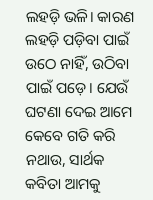ଲହଡ଼ି ଭଳି। କାରଣ ଲହଡ଼ି ପଡ଼ିବା ପାଇଁ ଉଠେ ନାହିଁ, ଉଠିବା ପାଇଁ ପଡ଼େ। ଯେଉଁ ଘଟଣା ଦେଇ ଆମେ କେବେ ଗତି କରି ନଥାଉ, ସାର୍ଥକ କବିତା ଆମକୁ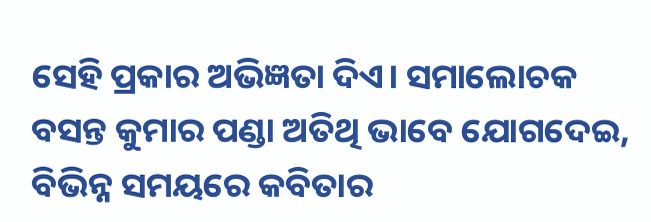ସେହି ପ୍ରକାର ଅଭିଜ୍ଞତା ଦିଏ। ସମାଲୋଚକ ବସନ୍ତ କୁମାର ପଣ୍ଡା ଅତିଥି ଭାବେ ଯୋଗଦେଇ, ବିଭିନ୍ନ ସମୟରେ କବିତାର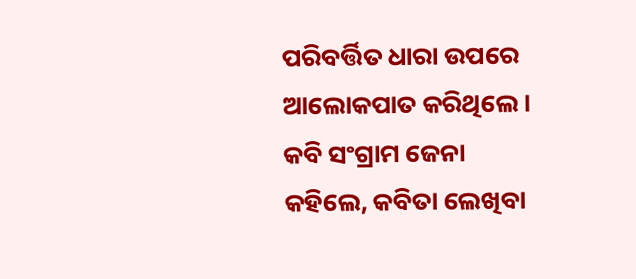ପରିବର୍ତ୍ତିତ ଧାରା ଉପରେ ଆଲୋକପାତ କରିଥିଲେ। କବି ସଂଗ୍ରାମ ଜେନା କହିଲେ, କବିତା ଲେଖିବା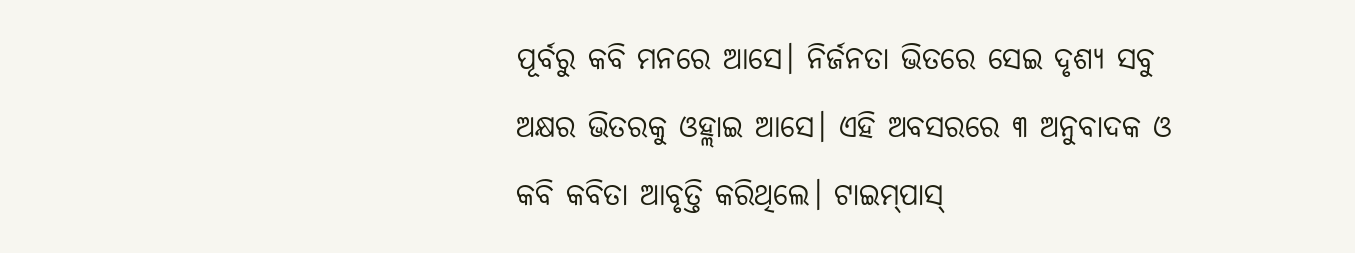ପୂର୍ବରୁ କବି ମନରେ ଆସେ। ନିର୍ଜନତା ଭିତରେ ସେଇ ଦୃଶ୍ୟ ସବୁ ଅକ୍ଷର ଭିତରକୁ ଓହ୍ଲାଇ ଆସେ। ଏହି ଅବସରରେ ୩ ଅନୁବାଦକ ଓ କବି କବିତା ଆବୃତ୍ତି କରିଥିଲେ। ଟାଇମ୍‌ପାସ୍‌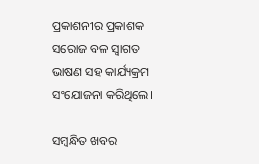ପ୍ରକାଶନୀର ପ୍ରକାଶକ ସରୋଜ ବଳ ସ୍ବାଗତ ଭା‌ଷଣ ସହ କାର୍ଯ୍ୟକ୍ରମ ସଂଯୋଜନା କରିଥିଲେ।

ସମ୍ବନ୍ଧିତ ଖବର